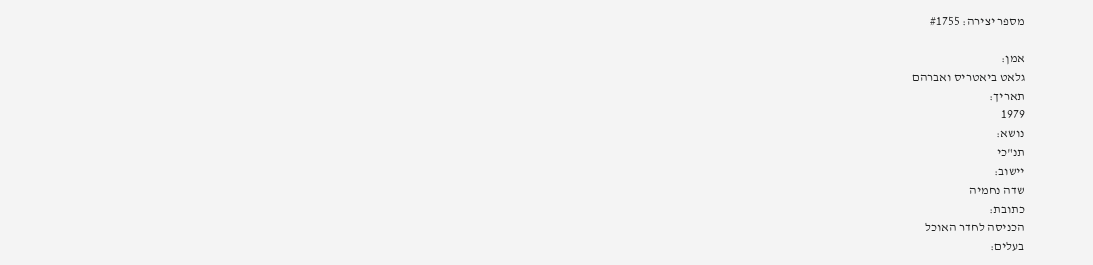מספר יצירה: #1755

אמן:
גלאט ביאטריס ואברהם
תאריך:
1979
נושא:
תנ"כי
יישוב:
שדה נחמיה
כתובת:
הכניסה לחדר האוכל
בעלים: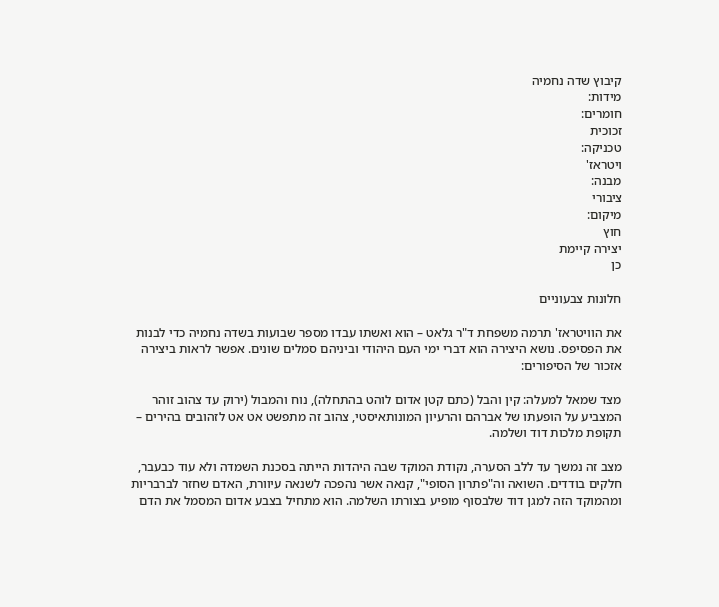קיבוץ שדה נחמיה
מידות:
חומרים:
זכוכית
טכניקה:
ויטראז'
מבנה:
ציבורי
מיקום:
חוץ
יצירה קיימת
כן

חלונות צבעוניים

את הוויטראז' תרמה משפחת ד"ר גלאט – הוא ואשתו עבדו מספר שבועות בשדה נחמיה כדי לבנות את הפסיפס. נושא היצירה הוא דברי ימי העם היהודי וביניהם סמלים שונים. אפשר לראות ביצירה אזכור של הסיפורים:

מצד שמאל למעלה: קין והבל (כתם קטן אדום לוהט בהתחלה), נוח והמבול (ירוק עד צהוב זוהר המצביע על הופעתו של אברהם והרעיון המונותאיסטי, צהוב זה מתפשט אט אט לזהובים בהירים – תקופת מלכות דוד ושלמה.

מצב זה נמשך עד ללב הסערה, נקודת המוקד שבה היהדות הייתה בסכנת השמדה ולא עוד כבעבר, חלקים בודדים. השואה וה"פתרון הסופי", קנאה אשר נהפכה לשנאה עיוורת, האדם שחזר לברבריות ומהמוקד הזה למגן דוד שלבסוף מופיע בצורתו השלמה. הוא מתחיל בצבע אדום המסמל את הדם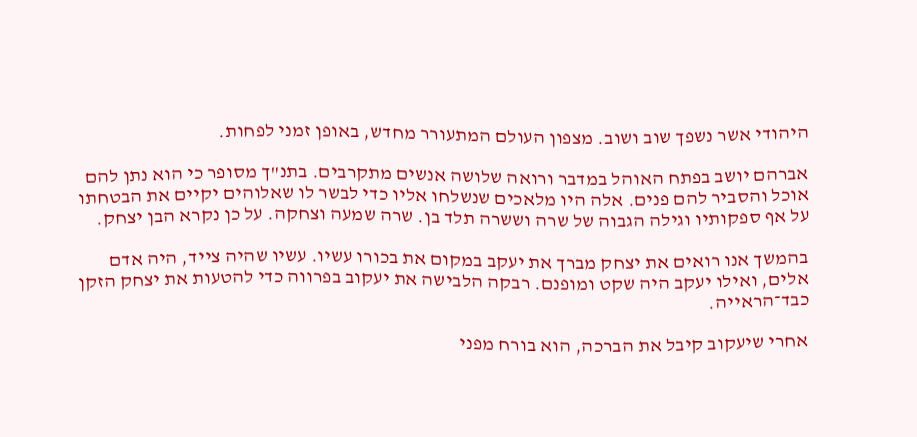היהודי אשר נשפך שוב ושוב. מצפון העולם המתעורר מחדש, באופן זמני לפחות.

אברהם יושב בפתח האוהל במדבר ורואה שלושה אנשים מתקרבים. בתנ"ך מסופר כי הוא נתן להם אוכל והסביר להם פנים. אלה היו מלאכים שנשלחו אליו כדי לבשר לו שאלוהים יקיים את הבטחתו על אף ספקותיו וגילה הגבוה של שרה וששרה תלד בן. שרה שמעה וצחקה. על כן נקרא הבן יצחק.

בהמשך אנו רואים את יצחק מברך את יעקב במקום את בכורו עשיו. עשיו שהיה צייד, היה אדם אלים, ואילו יעקב היה שקט ומופנם. רבקה הלבישה את יעקוב בפרווה כדי להטעות את יצחק הזקן כבד־הראייה.

אחרי שיעקוב קיבל את הברכה, הוא בורח מפני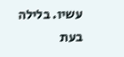עשיו. בלילה בעת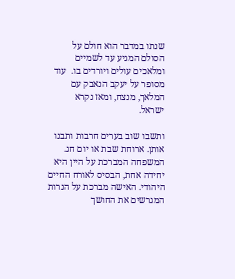שנתו במדבר הוא חולם על הסולם המגיע עד לשמיים ומלאכים עולים ויורדים בו.  עוד מסופר על יעקב הנאבק עם המלאך, מנצח, ומאז נקרא ישראל.

ותשבו שוב בערים חרבות ותבנו אותן. ארוחת שבת או יום חג. המשפחה המברכת על היין היא יחידה אחת, הבסיס לאורח החיים היהודי. האישה מברכת על הנרות המגרשים את החושך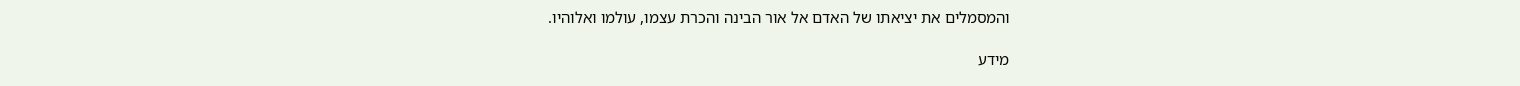והמסמלים את יציאתו של האדם אל אור הבינה והכרת עצמו, עולמו ואלוהיו.

מידע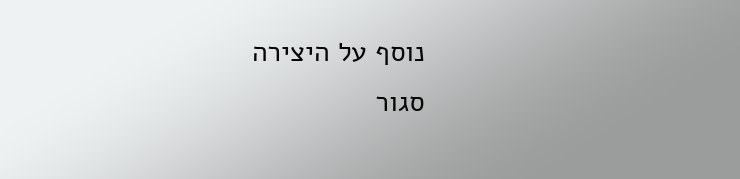נוסף על היצירה
סגור